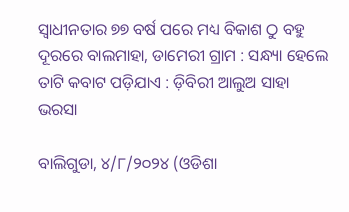ସ୍ୱାଧୀନତାର ୭୭ ବର୍ଷ ପରେ ମଧ୍ୟ ବିକାଶ ଠୁ ବହୁ ଦୂରରେ ବାଲମାହା, ଡାମେରୀ ଗ୍ରାମ : ସନ୍ଧ୍ୟା ହେଲେ ତାଟି କବାଟ ପଡ଼ିଯାଏ : ଡ଼ିବିରୀ ଆଲୁଅ ସାହା ଭରସା

ବାଲିଗୁଡା, ୪/୮/୨୦୨୪ (ଓଡିଶା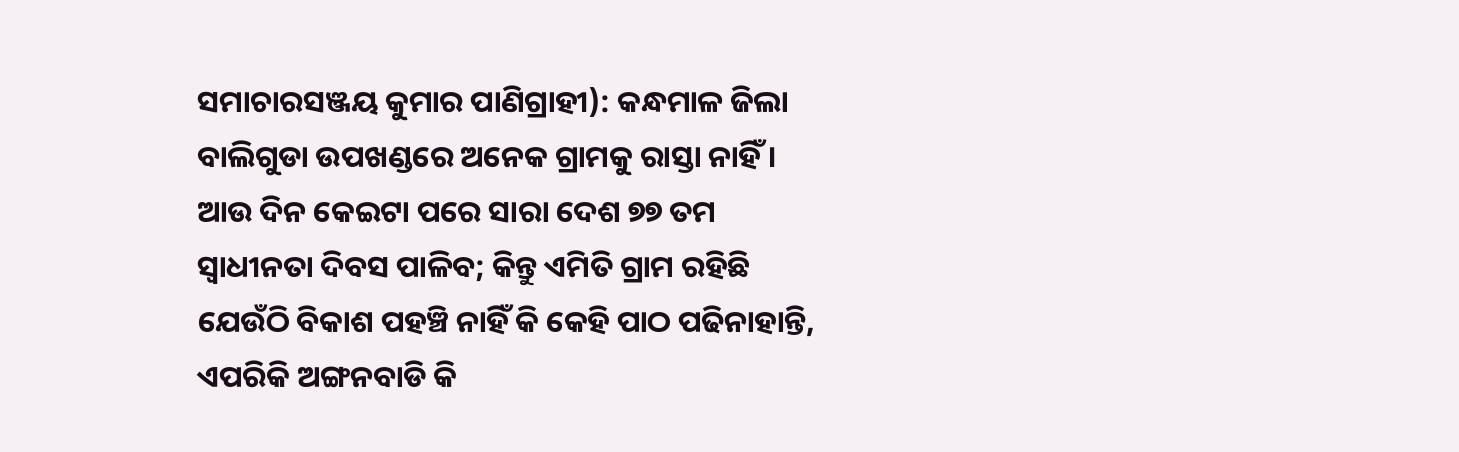ସମାଚାରସଞ୍ଜୟ କୁମାର ପାଣିଗ୍ରାହୀ): କନ୍ଧମାଳ ଜିଲା ବାଲିଗୁଡା ଉପଖଣ୍ଡରେ ଅନେକ ଗ୍ରାମକୁ ରାସ୍ତା ନାହିଁ । ଆଉ ଦିନ କେଇଟା ପରେ ସାରା ଦେଶ ୭୭ ତମ ସ୍ବାଧୀନତା ଦିବସ ପାଳିବ; କିନ୍ତୁ ଏମିତି ଗ୍ରାମ ରହିଛି ଯେଉଁଠି ବିକାଶ ପହଞ୍ଚି ନାହିଁ କି କେହି ପାଠ ପଢିନାହାନ୍ତି, ଏପରିକି ଅଙ୍ଗନବାଡି କି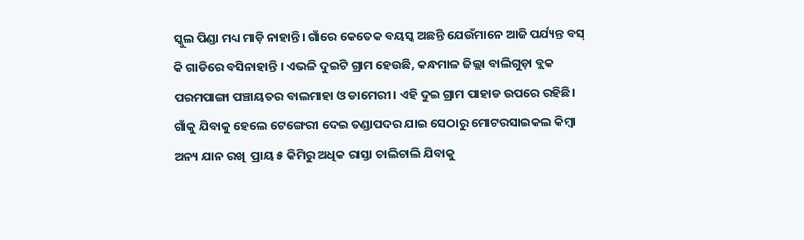ସ୍କୁଲ ପିଣ୍ଡା ମଧ୍ୟ ମାଡ଼ି ନାହାନ୍ତି। ଗାଁରେ କେତେକ ବୟସ୍କ ଅଛନ୍ତି ଯେଉଁମାନେ ଆଜି ପର୍ଯ୍ୟନ୍ତ ବସ୍ କି ଗାଡିରେ ବସିନାହାନ୍ତି । ଏଭଳି ଦୁଇଟି ଗ୍ରାମ ହେଉଛି, କନ୍ଧମାଳ ଜିଲ୍ଲା ବାଲିଗୁଡ଼ା ବ୍ଲକ ପରମପାଙ୍ଗା ପଞ୍ଚାୟତର ବାଲମାହା ଓ ଡାମେରୀ। ଏହି ଦୁଇ ଗ୍ରାମ ପାହାଡ ଉପରେ ରହିଛି। ଗାଁକୁ ଯିବାକୁ ହେଲେ ଟେଙ୍ଗେରୀ ଦେଇ ତଣ୍ଡାପଦର ଯାଇ ସେଠାରୁ ମୋଟରସାଇକଲ କିମ୍ବା ଅନ୍ୟ ଯାନ ରଖି  ପ୍ରାୟ ୫ କିମିରୁ ଅଧିକ ରାସ୍ତା ଚାଲିଚାଲି ଯିବାକୁ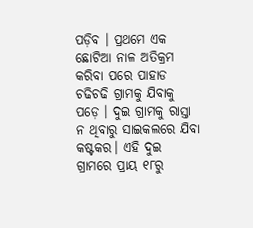ପଡ଼ିବ । ପ୍ରଥମେ ଏକ ଛୋଟିଆ ନାଳ ଅତିକ୍ରମ କରିବା ପରେ ପାହାଡ ଚଢିଚଢି ଗ୍ରାମକୁ ଯିବାକୁ ପଡ଼େ । ଦୁଇ ଗ୍ରାମକୁ ରାସ୍ତା ନ ଥିବାରୁ ସାଇକଲରେ ଯିବା କଷ୍ଟକର। ଏହି ଦୁଇ ଗ୍ରାମରେ ପ୍ରାୟ ୧୮ରୁ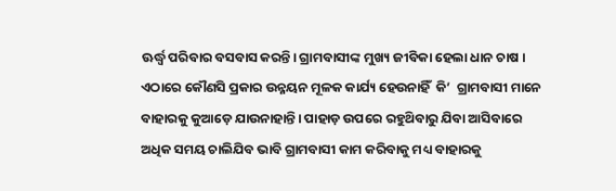ଊର୍ଦ୍ଧ୍ବ ପରିବାର ବସବାସ କରନ୍ତି। ଗ୍ରାମବାସୀଙ୍କ ମୁଖ୍ୟ ଜୀବିକା ହେଲା ଧାନ ଚାଷ । ଏଠାରେ କୌଣସି ପ୍ରକାର ଉନ୍ନୟନ ମୂଳକ କାର୍ଯ୍ୟ ହେଉନାହିଁ  କି’  ଗ୍ରାମବାସୀ ମାନେ ବାହାରକୁ କୁଆଡ଼େ ଯାଉନାହାନ୍ତି। ପାହାଡ଼ ଉପରେ ରହୁଥ‌ିବାରୁ ଯିବା ଆସିବାରେ ଅଧିକ ସମୟ ଚାଲିଯିବ ଭାବି ଗ୍ରାମବାସୀ କାମ କରିବାକୁ ମଧ୍ୟ ବାହାରକୁ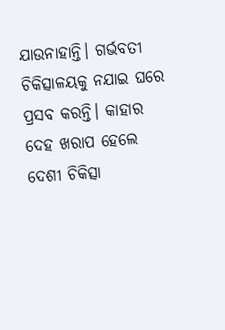ଯାଉନାହାନ୍ତି। ଗର୍ଭବତୀ ଚିକିତ୍ସାଳୟକୁ ନଯାଇ ଘରେ ପ୍ରସବ କରନ୍ତି। କାହାର ଦେହ ଖରାପ ହେଲେ ଦେଶୀ ଚିକିତ୍ସା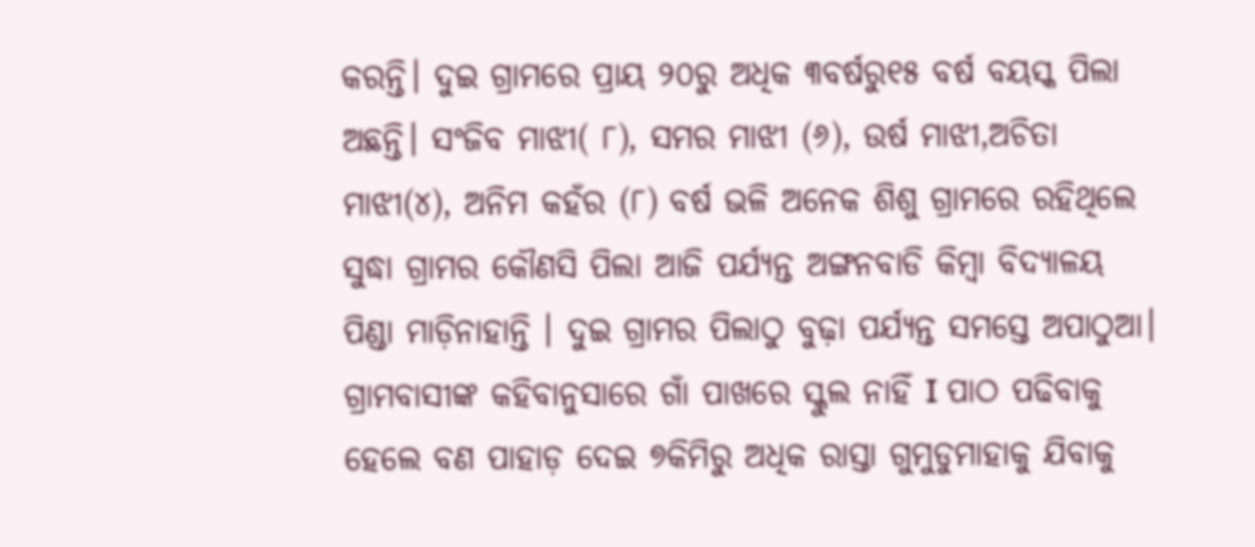କରନ୍ତି। ଦୁଇ ଗ୍ରାମରେ ପ୍ରାୟ ୨୦ରୁ ଅଧିକ ୩ବର୍ଷରୁ୧୫ ବର୍ଷ ବୟସ୍କ ପିଲା ଅଛନ୍ତି। ସଂଜିବ ମାଝୀ( ୮), ସମର ମାଝୀ (୬), ଉର୍ଷ ମାଝୀ,ଅଚିତା ମାଝୀ(୪), ଅନିମ କହଁର (୮) ବର୍ଷ ଭଳି ଅନେକ ଶିଶୁ ଗ୍ରାମରେ ରହିଥିଲେ ସୁଦ୍ଧା ଗ୍ରାମର କୌଣସି ପିଲା ଆଜି ପର୍ଯ୍ୟନ୍ତ ଅଙ୍ଗନବାଡି କିମ୍ବା ବିଦ୍ୟାଳୟ ପିଣ୍ଡା ମାଡ଼ିନାହାନ୍ତି । ଦୁଇ ଗ୍ରାମର ପିଲାଠୁ ବୁଢ଼ା ପର୍ଯ୍ୟନ୍ତ ସମସ୍ତେ ଅପାଠୁଆ। ଗ୍ରାମବାସୀଙ୍କ କହିବାନୁସାରେ ଗାଁ ପାଖରେ ସ୍କୁଲ ନାହିଁ I ପାଠ ପଢିବାକୁ ହେଲେ ବଣ ପାହାଡ଼ ଦେଇ ୭କିମିରୁ ଅଧିକ ରାସ୍ତା ଗୁମୁଡୁମାହାକୁ ଯିବାକୁ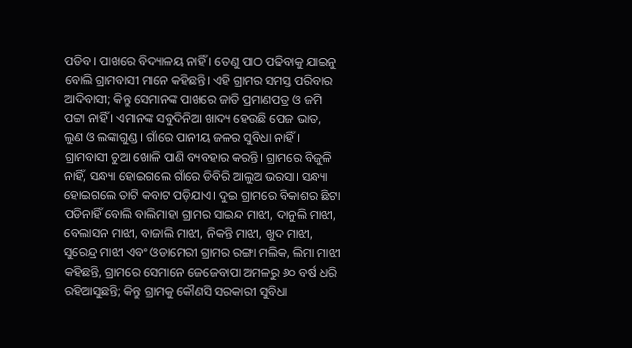ପଡିବ । ପାଖରେ ବିଦ୍ୟାଳୟ ନାହିଁ । ତେଣୁ ପାଠ ପଢିବାକୁ ଯାଇନୁ ବୋଲି ଗ୍ରାମବାସୀ ମାନେ କହିଛନ୍ତି। ଏହି ଗ୍ରାମର ସମସ୍ତ ପରିବାର ଆଦିବାସୀ; କିନ୍ତୁ ସେମାନଙ୍କ ପାଖରେ ଜାତି ପ୍ରମାଣପତ୍ର ଓ ଜମି ପଟ୍ଟା ନାହିଁ । ଏମାନଙ୍କ ସବୁଦିନିଆ ଖାଦ୍ୟ ହେଉଛି ପେଜ ଭାତ, ଲୁଣ ଓ ଲଙ୍କାଗୁଣ୍ଡ । ଗାଁରେ ପାନୀୟ ଜଳର ସୁବିଧା ନାହିଁ। ଗ୍ରାମବାସୀ ଚୁଆ ଖୋଳି ପାଣି ବ୍ୟବହାର କରନ୍ତି। ଗ୍ରାମରେ ବିଜୁଳି ନାହିଁ, ସନ୍ଧ୍ୟା ହୋଇଗଲେ ଗାଁରେ ଡିବିରି ଆଲୁଅ ଭରସା। ସନ୍ଧ୍ୟା ହୋଇଗଲେ ତାଟି କବାଟ ପଡ଼ିଯାଏ। ଦୁଇ ଗ୍ରାମରେ ବିକାଶର ଛିଟା ପଡିନାହିଁ ବୋଲି ବାଲିମାହା ଗ୍ରାମର ସାଇନ୍ଦ ମାଝୀ, ଦାନୁଲି ମାଝୀ, ବେଲାସନ ମାଝୀ, ବାଜାଲି ମାଝୀ, ନିକନ୍ତି ମାଝୀ, ଖୁଦ ମାଝୀ, ସୁରେନ୍ଦ୍ର ମାଝୀ ଏବଂ ଓଡାମେରୀ ଗ୍ରାମର ରଙ୍ଗା ମଲିକ, ଲିମା ମାଝୀ କହିଛନ୍ତି, ଗ୍ରାମରେ ସେମାନେ ଜେଜେବାପା ଅମଳରୁ ୬୦ ବର୍ଷ ଧରି ରହିଆସୁଛନ୍ତି; କିନ୍ତୁ ଗ୍ରାମକୁ କୌଣସି ସରକାରୀ ସୁବିଧା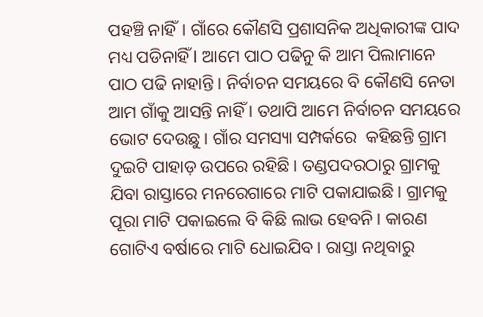ପହଞ୍ଚି ନାହିଁ। ଗାଁରେ କୌଣସି ପ୍ରଶାସନିକ ଅଧିକାରୀଙ୍କ ପାଦ ମଧ୍ୟ ପଡିନାହିଁ I ଆମେ ପାଠ ପଢିନୁ କି ଆମ ପିଲାମାନେ ପାଠ ପଢି ନାହାନ୍ତି । ନିର୍ବାଚନ ସମୟରେ ବି କୌଣସି ନେତା ଆମ ଗାଁକୁ ଆସନ୍ତି ନାହିଁ । ତଥାପି ଆମେ ନିର୍ବାଚନ ସମୟରେ ଭୋଟ ଦେଉଛୁ। ଗାଁର ସମସ୍ୟା ସମ୍ପର୍କରେ  କହିଛନ୍ତି ଗ୍ରାମ ଦୁଇଟି ପାହାଡ଼ ଉପରେ ରହିଛି। ତଣ୍ଡପଦରଠାରୁ ଗ୍ରାମକୁ ଯିବା ରାସ୍ତାରେ ମନରେଗାରେ ମାଟି ପକାଯାଇଛି। ଗ୍ରାମକୁ ପୂରା ମାଟି ପକାଇଲେ ବି କିଛି ଲାଭ ହେବନି। କାରଣ ଗୋଟିଏ ବର୍ଷାରେ ମାଟି ଧୋଇଯିବ। ରାସ୍ତା ନଥିବାରୁ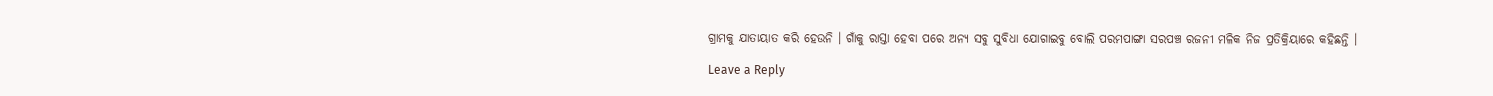ଗ୍ରାମକୁ ଯାତାୟାତ କରି ହେଉନି । ଗାଁକୁ ରାସ୍ତା ହେବା ପରେ ଅନ୍ୟ ସବୁ ସୁବିଧା ଯୋଗାଇବୁ ବୋଲି ପରମପାଙ୍ଗା ସରପଞ୍ଚ ରଜନୀ ମଳିକ ନିଜ ପ୍ରତିକ୍ରିୟାରେ କହିଛନ୍ତି ।

Leave a Reply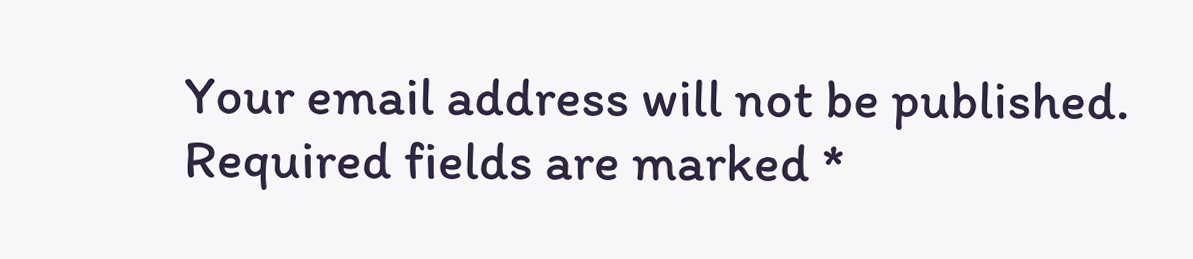Your email address will not be published. Required fields are marked *